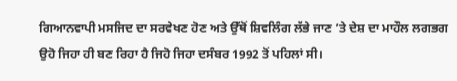ਗਿਆਨਵਾਪੀ ਮਸਜਿਦ ਦਾ ਸਰਵੇਖਣ ਹੋਣ ਅਤੇ ਉੱਥੋਂ ਸ਼ਿਵਲਿੰਗ ਲੱਭੇ ਜਾਣ ’ਤੇ ਦੇਸ਼ ਦਾ ਮਾਹੌਲ ਲਗਭਗ ਉਹੋ ਜਿਹਾ ਹੀ ਬਣ ਰਿਹਾ ਹੈ ਜਿਹੋ ਜਿਹਾ ਦਸੰਬਰ 1992 ਤੋਂ ਪਹਿਲਾਂ ਸੀ।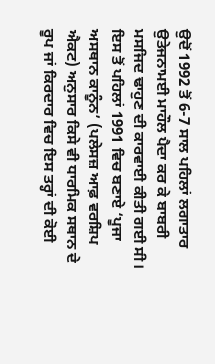ਉਦੋਂ 1992 ਤੋਂ 6-7 ਸਾਲ ਪਹਿਲਾਂ ਲਗਾਤਾਰ ਉਤੇਜਨਾਮਈ ਮਾਹੌਲ ਪੈਦਾ ਕਰ ਕੇ ਬਾਬਰੀ ਮਸਜਿਦ ਢਾਹੁਣ ਦੀ ਕਾਰਵਾਈ ਕੀਤੀ ਗਈ ਸੀ। ਇਸ ਤੋਂ ਪਹਿਲਾਂ 1991 ਵਿਚ ਬਣਾਏ ‘ਪੂਜਾ ਅਸਥਾਨ ਕਾਨੂੰਨ’ (ਪਲੇਸਜ਼ ਆਫ਼ ਵਰਸ਼ਿਪ ਐਕਟ) ਅਨੁਸਾਰ ਕਿਸੇ ਵੀ ਧਾਰਮਿਕ ਸਥਾਨ ਦੇ ਰੂਪ ਜਾਂ ਕਿਰਦਾਰ ਵਿਚ ਇਸ ਤਰ੍ਹਾਂ ਦੀ ਕੋਈ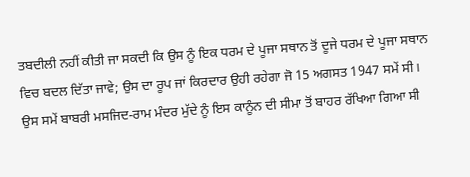ਤਬਦੀਲੀ ਨਹੀਂ ਕੀਤੀ ਜਾ ਸਕਦੀ ਕਿ ਉਸ ਨੂੰ ਇਕ ਧਰਮ ਦੇ ਪੂਜਾ ਸਥਾਨ ਤੋਂ ਦੂਜੇ ਧਰਮ ਦੇ ਪੂਜਾ ਸਥਾਨ ਵਿਚ ਬਦਲ ਦਿੱਤਾ ਜਾਵੇ; ਉਸ ਦਾ ਰੂਪ ਜਾਂ ਕਿਰਦਾਰ ਉਹੀ ਰਹੇਗਾ ਜੋ 15 ਅਗਸਤ 1947 ਸਮੇਂ ਸੀ। ਉਸ ਸਮੇਂ ਬਾਬਰੀ ਮਸਜਿਦ-ਰਾਮ ਮੰਦਰ ਮੁੱਦੇ ਨੂੰ ਇਸ ਕਾਨੂੰਨ ਦੀ ਸੀਮਾ ਤੋਂ ਬਾਹਰ ਰੱਖਿਆ ਗਿਆ ਸੀ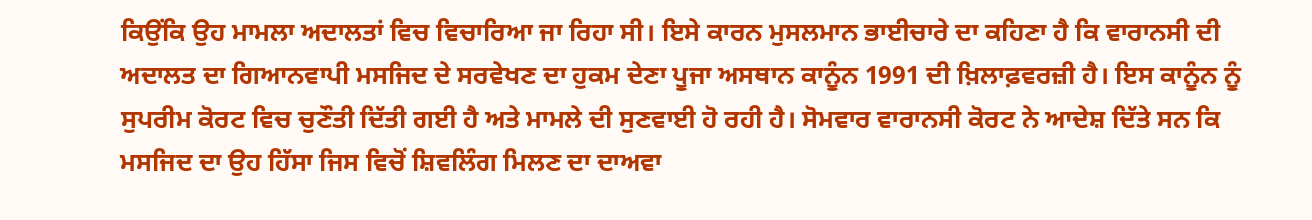ਕਿਉਂਕਿ ਉਹ ਮਾਮਲਾ ਅਦਾਲਤਾਂ ਵਿਚ ਵਿਚਾਰਿਆ ਜਾ ਰਿਹਾ ਸੀ। ਇਸੇ ਕਾਰਨ ਮੁਸਲਮਾਨ ਭਾਈਚਾਰੇ ਦਾ ਕਹਿਣਾ ਹੈ ਕਿ ਵਾਰਾਨਸੀ ਦੀ ਅਦਾਲਤ ਦਾ ਗਿਆਨਵਾਪੀ ਮਸਜਿਦ ਦੇ ਸਰਵੇਖਣ ਦਾ ਹੁਕਮ ਦੇਣਾ ਪੂਜਾ ਅਸਥਾਨ ਕਾਨੂੰਨ 1991 ਦੀ ਖ਼ਿਲਾਫ਼ਵਰਜ਼ੀ ਹੈ। ਇਸ ਕਾਨੂੰਨ ਨੂੰ ਸੁਪਰੀਮ ਕੋਰਟ ਵਿਚ ਚੁਣੌਤੀ ਦਿੱਤੀ ਗਈ ਹੈ ਅਤੇ ਮਾਮਲੇ ਦੀ ਸੁਣਵਾਈ ਹੋ ਰਹੀ ਹੈ। ਸੋਮਵਾਰ ਵਾਰਾਨਸੀ ਕੋਰਟ ਨੇ ਆਦੇਸ਼ ਦਿੱਤੇ ਸਨ ਕਿ ਮਸਜਿਦ ਦਾ ਉਹ ਹਿੱਸਾ ਜਿਸ ਵਿਚੋਂ ਸ਼ਿਵਲਿੰਗ ਮਿਲਣ ਦਾ ਦਾਅਵਾ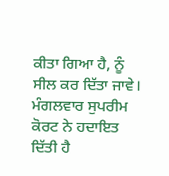ਕੀਤਾ ਗਿਆ ਹੈ, ਨੂੰ ਸੀਲ ਕਰ ਦਿੱਤਾ ਜਾਵੇ। ਮੰਗਲਵਾਰ ਸੁਪਰੀਮ ਕੋਰਟ ਨੇ ਹਦਾਇਤ ਦਿੱਤੀ ਹੈ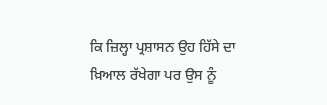ਕਿ ਜ਼ਿਲ੍ਹਾ ਪ੍ਰਸ਼ਾਸਨ ਉਹ ਹਿੱਸੇ ਦਾ ਖ਼ਿਆਲ ਰੱਖੇਗਾ ਪਰ ਉਸ ਨੂੰ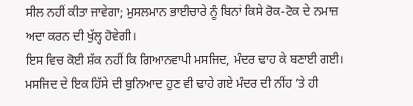ਸੀਲ ਨਹੀਂ ਕੀਤਾ ਜਾਵੇਗਾ; ਮੁਸਲਮਾਨ ਭਾਈਚਾਰੇ ਨੂੰ ਬਿਨਾਂ ਕਿਸੇ ਰੋਕ-ਟੋਕ ਦੇ ਨਮਾਜ਼ ਅਦਾ ਕਰਨ ਦੀ ਖੁੱਲ੍ਹ ਹੋਵੇਗੀ।
ਇਸ ਵਿਚ ਕੋਈ ਸ਼ੱਕ ਨਹੀਂ ਕਿ ਗਿਆਨਵਾਪੀ ਮਸਜਿਦ, ਮੰਦਰ ਢਾਹ ਕੇ ਬਣਾਈ ਗਈ। ਮਸਜਿਦ ਦੇ ਇਕ ਹਿੱਸੇ ਦੀ ਬੁਨਿਆਦ ਹੁਣ ਵੀ ਢਾਹੇ ਗਏ ਮੰਦਰ ਦੀ ਨੀਂਹ ’ਤੇ ਹੀ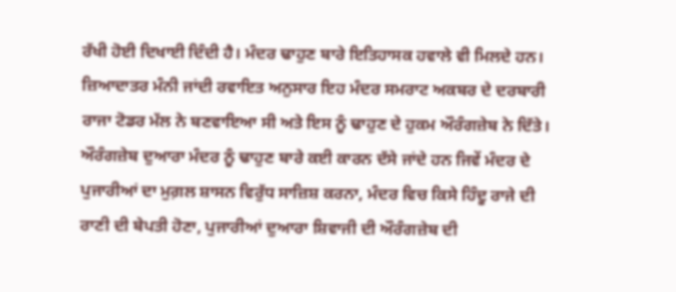ਰੱਖੀ ਹੋਈ ਦਿਖਾਈ ਦਿੰਦੀ ਹੈ। ਮੰਦਰ ਢਾਹੁਣ ਬਾਰੇ ਇਤਿਹਾਸਕ ਹਵਾਲੇ ਵੀ ਮਿਲਦੇ ਹਨ। ਜ਼ਿਆਦਾਤਰ ਮੰਨੀ ਜਾਂਦੀ ਰਵਾਇਤ ਅਨੁਸਾਰ ਇਹ ਮੰਦਰ ਸਮਰਾਟ ਅਕਬਰ ਦੇ ਦਰਬਾਰੀ ਰਾਜਾ ਟੋਡਰ ਮੱਲ ਨੇ ਬਣਵਾਇਆ ਸੀ ਅਤੇ ਇਸ ਨੂੰ ਢਾਹੁਣ ਦੇ ਹੁਕਮ ਔਰੰਗਜ਼ੇਬ ਨੇ ਦਿੱਤੇ। ਔਰੰਗਜ਼ੇਬ ਦੁਆਰਾ ਮੰਦਰ ਨੂੰ ਢਾਹੁਣ ਬਾਰੇ ਕਈ ਕਾਰਨ ਦੱਸੇ ਜਾਂਦੇ ਹਨ ਜਿਵੇਂ ਮੰਦਰ ਦੇ ਪੁਜਾਰੀਆਂ ਦਾ ਮੁਗ਼ਲ ਸ਼ਾਸਨ ਵਿਰੁੱਧ ਸਾਜ਼ਿਸ਼ ਕਰਨਾ, ਮੰਦਰ ਵਿਚ ਕਿਸੇ ਹਿੰਦੂ ਰਾਜੇ ਦੀ ਰਾਣੀ ਦੀ ਬੇਪਤੀ ਹੋਣਾ, ਪੁਜਾਰੀਆਂ ਦੁਆਰਾ ਸ਼ਿਵਾਜੀ ਦੀ ਔਰੰਗਜ਼ੇਬ ਦੀ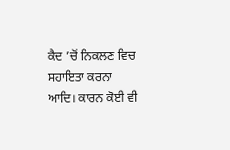ਕੈਦ ’ਚੋਂ ਨਿਕਲਣ ਵਿਚ ਸਹਾਇਤਾ ਕਰਨਾ ਆਦਿ। ਕਾਰਨ ਕੋਈ ਵੀ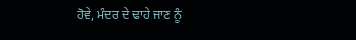ਹੋਵੇ, ਮੰਦਰ ਦੇ ਢਾਹੇ ਜਾਣ ਨੂੰ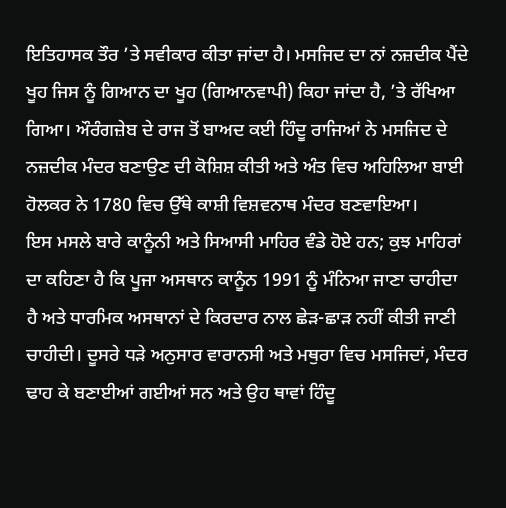ਇਤਿਹਾਸਕ ਤੌਰ ’ਤੇ ਸਵੀਕਾਰ ਕੀਤਾ ਜਾਂਦਾ ਹੈ। ਮਸਜਿਦ ਦਾ ਨਾਂ ਨਜ਼ਦੀਕ ਪੈਂਦੇ ਖੂਹ ਜਿਸ ਨੂੰ ਗਿਆਨ ਦਾ ਖੂਹ (ਗਿਆਨਵਾਪੀ) ਕਿਹਾ ਜਾਂਦਾ ਹੈ, ’ਤੇ ਰੱਖਿਆ ਗਿਆ। ਔਰੰਗਜ਼ੇਬ ਦੇ ਰਾਜ ਤੋਂ ਬਾਅਦ ਕਈ ਹਿੰਦੂ ਰਾਜਿਆਂ ਨੇ ਮਸਜਿਦ ਦੇ ਨਜ਼ਦੀਕ ਮੰਦਰ ਬਣਾਉਣ ਦੀ ਕੋਸ਼ਿਸ਼ ਕੀਤੀ ਅਤੇ ਅੰਤ ਵਿਚ ਅਹਿਲਿਆ ਬਾਈ ਹੋਲਕਰ ਨੇ 1780 ਵਿਚ ਉੱਥੇ ਕਾਸ਼ੀ ਵਿਸ਼ਵਨਾਥ ਮੰਦਰ ਬਣਵਾਇਆ।
ਇਸ ਮਸਲੇ ਬਾਰੇ ਕਾਨੂੰਨੀ ਅਤੇ ਸਿਆਸੀ ਮਾਹਿਰ ਵੰਡੇ ਹੋਏ ਹਨ; ਕੁਝ ਮਾਹਿਰਾਂ ਦਾ ਕਹਿਣਾ ਹੈ ਕਿ ਪੂਜਾ ਅਸਥਾਨ ਕਾਨੂੰਨ 1991 ਨੂੰ ਮੰਨਿਆ ਜਾਣਾ ਚਾਹੀਦਾ ਹੈ ਅਤੇ ਧਾਰਮਿਕ ਅਸਥਾਨਾਂ ਦੇ ਕਿਰਦਾਰ ਨਾਲ ਛੇੜ-ਛਾੜ ਨਹੀਂ ਕੀਤੀ ਜਾਣੀ ਚਾਹੀਦੀ। ਦੂਸਰੇ ਧੜੇ ਅਨੁਸਾਰ ਵਾਰਾਨਸੀ ਅਤੇ ਮਥੁਰਾ ਵਿਚ ਮਸਜਿਦਾਂ, ਮੰਦਰ ਢਾਹ ਕੇ ਬਣਾਈਆਂ ਗਈਆਂ ਸਨ ਅਤੇ ਉਹ ਥਾਵਾਂ ਹਿੰਦੂ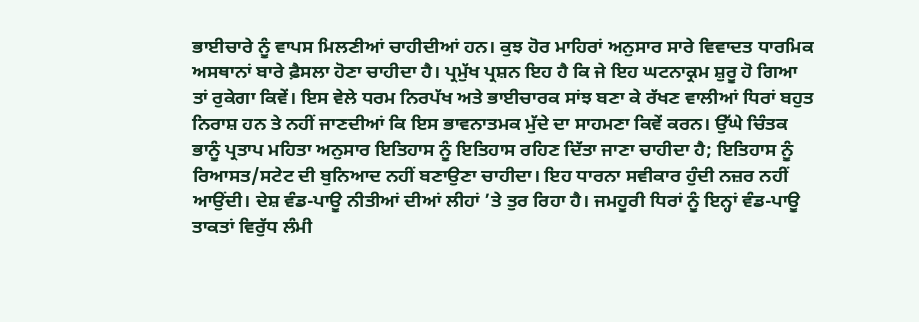ਭਾਈਚਾਰੇ ਨੂੰ ਵਾਪਸ ਮਿਲਣੀਆਂ ਚਾਹੀਦੀਆਂ ਹਨ। ਕੁਝ ਹੋਰ ਮਾਹਿਰਾਂ ਅਨੁਸਾਰ ਸਾਰੇ ਵਿਵਾਦਤ ਧਾਰਮਿਕ ਅਸਥਾਨਾਂ ਬਾਰੇ ਫ਼ੈਸਲਾ ਹੋਣਾ ਚਾਹੀਦਾ ਹੈ। ਪ੍ਰਮੁੱਖ ਪ੍ਰਸ਼ਨ ਇਹ ਹੈ ਕਿ ਜੇ ਇਹ ਘਟਨਾਕ੍ਰਮ ਸ਼ੁਰੂ ਹੋ ਗਿਆ ਤਾਂ ਰੁਕੇਗਾ ਕਿਵੇਂ। ਇਸ ਵੇਲੇ ਧਰਮ ਨਿਰਪੱਖ ਅਤੇ ਭਾਈਚਾਰਕ ਸਾਂਝ ਬਣਾ ਕੇ ਰੱਖਣ ਵਾਲੀਆਂ ਧਿਰਾਂ ਬਹੁਤ ਨਿਰਾਸ਼ ਹਨ ਤੇ ਨਹੀਂ ਜਾਣਦੀਆਂ ਕਿ ਇਸ ਭਾਵਨਾਤਮਕ ਮੁੱਦੇ ਦਾ ਸਾਹਮਣਾ ਕਿਵੇਂ ਕਰਨ। ਉੱਘੇ ਚਿੰਤਕ ਭਾਨੂੰ ਪ੍ਰਤਾਪ ਮਹਿਤਾ ਅਨੁਸਾਰ ਇਤਿਹਾਸ ਨੂੰ ਇਤਿਹਾਸ ਰਹਿਣ ਦਿੱਤਾ ਜਾਣਾ ਚਾਹੀਦਾ ਹੈ; ਇਤਿਹਾਸ ਨੂੰ ਰਿਆਸਤ/ਸਟੇਟ ਦੀ ਬੁਨਿਆਦ ਨਹੀਂ ਬਣਾਉਣਾ ਚਾਹੀਦਾ। ਇਹ ਧਾਰਨਾ ਸਵੀਕਾਰ ਹੁੰਦੀ ਨਜ਼ਰ ਨਹੀਂ ਆਉਂਦੀ। ਦੇਸ਼ ਵੰਡ-ਪਾਊ ਨੀਤੀਆਂ ਦੀਆਂ ਲੀਹਾਂ ’ਤੇ ਤੁਰ ਰਿਹਾ ਹੈ। ਜਮਹੂਰੀ ਧਿਰਾਂ ਨੂੰ ਇਨ੍ਹਾਂ ਵੰਡ-ਪਾਊ ਤਾਕਤਾਂ ਵਿਰੁੱਧ ਲੰਮੀ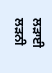ਲੜਾਈ ਲੜਨੀ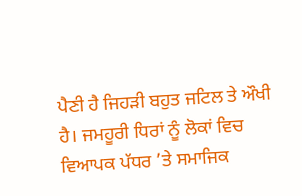ਪੈਣੀ ਹੈ ਜਿਹੜੀ ਬਹੁਤ ਜਟਿਲ ਤੇ ਔਖੀ ਹੈ। ਜਮਹੂਰੀ ਧਿਰਾਂ ਨੂੰ ਲੋਕਾਂ ਵਿਚ ਵਿਆਪਕ ਪੱਧਰ ’ਤੇ ਸਮਾਜਿਕ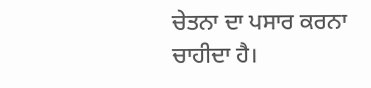ਚੇਤਨਾ ਦਾ ਪਸਾਰ ਕਰਨਾ ਚਾਹੀਦਾ ਹੈ।